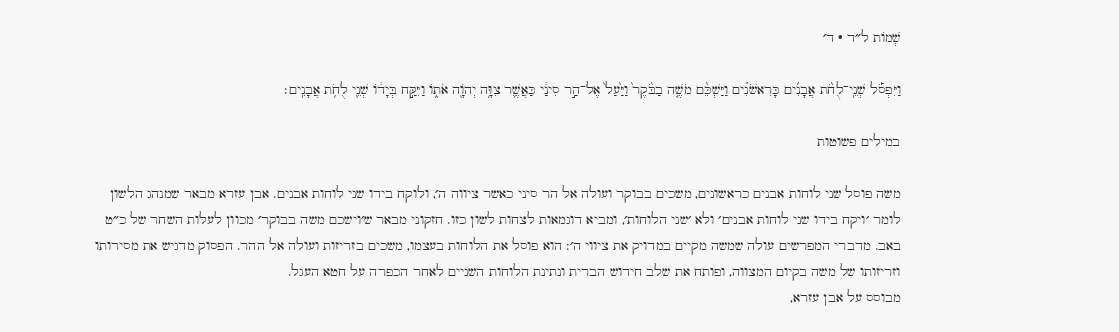שְׁמוֹת ל״ד · ד׳

וַיִּפְסֹ֡ל שְׁנֵֽי־לֻחֹ֨ת אֲבָנִ֜ים כָּרִאשֹׁנִ֗ים וַיַּשְׁכֵּ֨ם מֹשֶׁ֤ה בַבֹּ֙קֶר֙ וַיַּ֙עַל֙ אֶל־הַ֣ר סִינַ֔י כַּאֲשֶׁ֛ר צִוָּ֥ה יְהֹוָ֖ה אֹת֑וֹ וַיִּקַּ֣ח בְּיָד֔וֹ שְׁנֵ֖י לֻחֹ֥ת אֲבָנִֽים׃

במילים פשוטות

משה פוסל שני לוחות אבנים כראשונים, משכים בבוקר ועולה אל הר סיני כאשר ציווה ה׳, ולוקח בידו שני לוחות אבנים. אבן עזרא מבאר שמנהג הלשון לומר ׳ויקח בידו שני לוחות אבנים׳ ולא ׳שני הלוחות׳, ומביא דוגמאות לצחות לשון כזו. חזקוני מבאר ש׳וישכם משה בבוקר׳ מכוון לעלות השחר של כ״ט באב. מדברי המפרשים עולה שמשה מקיים במדויק את ציווי ה׳: הוא פוסל את הלוחות בעצמו, משכים בזריזות ועולה אל ההר. הפסוק מדגיש את מסירותו וזריזותו של משה בקיום המצווה, ופותח את שלב חידוש הברית ונתינת הלוחות השניים לאחר הכפרה על חטא העגל.
מבוסס על אבן עזרא,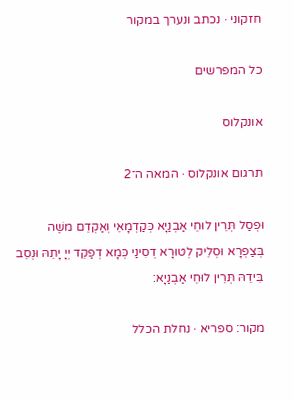חזקוני · נכתב ונערך במקור

כל המפרשים

אונקלוס

תרגום אונקלוס · המאה ה־2

וּפְסַל תְּרֵין לוּחֵי אַבְנַיָא כְּקַדְמָאֵי וְאַקְדֵם משֶׁה בְּצַפְרָא וּסְלֵיק לְטוּרָא דְסִינַי כְּמָא דְפַקֵד יְיָ יָתֵהּ וּנְסֵב בִּידֵהּ תְּרֵין לוּחֵי אַבְנַיָא:

מקור: ספריא · נחלת הכלל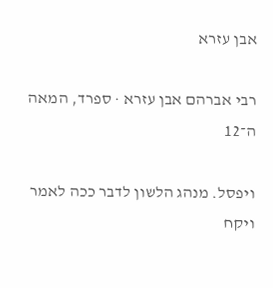אבן עזרא

רבי אברהם אבן עזרא · ספרד, המאה ה־12

ויפסל. מנהג הלשון לדבר ככה לאמר ויקח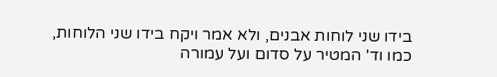בידו שני לוחות אבנים, ולא אמר ויקח בידו שני הלוחות, כמו וד' המטיר על סדום ועל עמורה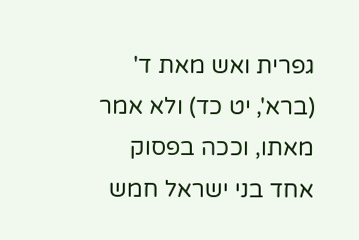גפרית ואש מאת ד' (ברא', יט כד) ולא אמר מאתו, וככה בפסוק אחד בני ישראל חמש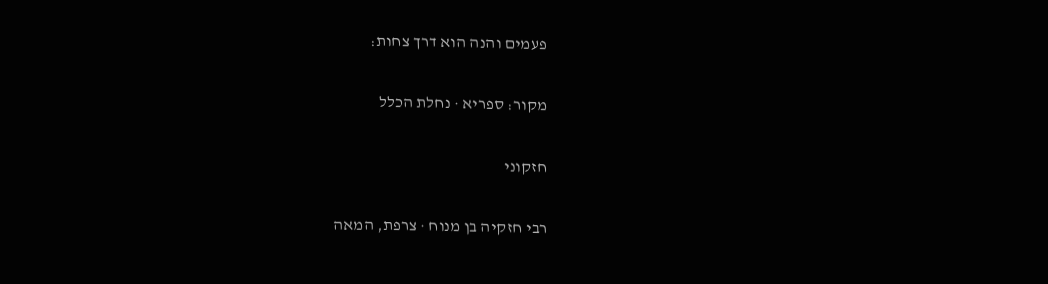פעמים והנה הוא דרך צחות:

מקור: ספריא · נחלת הכלל

חזקוני

רבי חזקיה בן מנוח · צרפת, המאה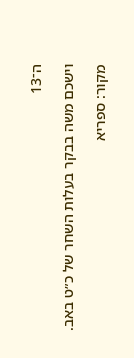ה־13

וישכם משה בבקר בעלות השחר של כ״ט באב.

מקור: ספריא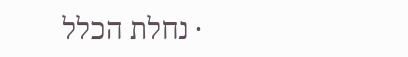· נחלת הכלל